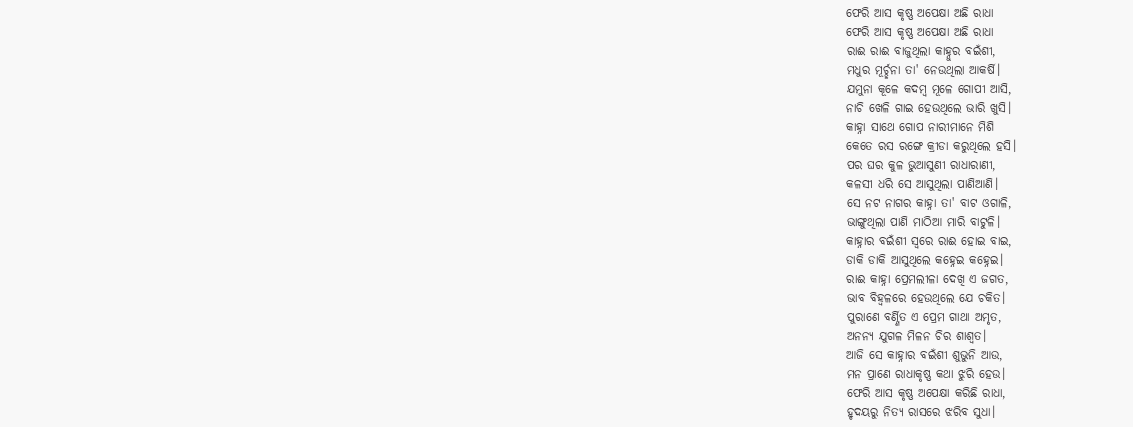ଫେରି ଆସ କୃଷ୍ଣ ଅପେକ୍ଷା ଅଛି ରାଧା
ଫେରି ଆସ କୃଷ୍ଣ ଅପେକ୍ଷା ଅଛି ରାଧା
ରାଈ ରାଈ ବାଜୁଥିଲା କାହ୍ନୁର ବଇଁଶୀ,
ମଧୁର ମୂର୍ଚ୍ଛନା ତା' ନେଉଥିଲା ଆକର୍ଷି।
ଯମୁନା କୂଳେ କଦମ୍ବ ମୂଳେ ଗୋପୀ ଆସି,
ନାଚି ଖେଳି ଗାଇ ହେଉଥିଲେ ଭାରି ଖୁସି।
କାହ୍ନା ସାଥେ ଗୋପ ନାରୀମାନେ ମିଶି
କେତେ ରସ ରଙ୍ଗେ କ୍ରୀଡା କରୁଥିଲେ ହସି।
ପର ଘର କୁଳ ଭୁଆସୁଣୀ ରାଧାରାଣୀ,
କଳସୀ ଧରି ସେ ଆସୁଥିଲା ପାଣିଆଣି।
ସେ ନଟ ନାଗର କାହ୍ନା ତା' ବାଟ ଓଗାଳି,
ଭାଙ୍ଗୁଥିଲା ପାଣି ମାଠିଆ ମାରି ବାଟୁଳି।
କାହ୍ନାର ବଇଁଶୀ ସ୍ବରେ ରାଈ ହୋଇ ବାଇ,
ଡାକି ଡାକି ଆସୁଥିଲେ କହ୍ନେଇ କହ୍ନେଇ।
ରାଈ କାହ୍ନା ପ୍ରେମଲୀଳା ଦେଖି ଏ ଜଗତ,
ଭାବ ବିହ୍ବଳରେ ହେଉଥିଲେ ଯେ ଚକିତ।
ପୁରାଣେ ବର୍ଣ୍ଣିତ ଏ ପ୍ରେମ ଗାଥା ଅମୃତ,
ଅନନ୍ୟ ଯୁଗଳ ମିଳନ ଚିର ଶାଶ୍ଵତ।
ଆଜି ସେ କାହ୍ନାର ବଇଁଶୀ ଶୁଭୁନି ଆଉ,
ମନ ପ୍ରାଣେ ରାଧାକୃଷ୍ଣ କଥା ଝୁରି ହେଉ।
ଫେରି ଆସ କୃଷ୍ଣ ଅପେକ୍ଷା କରିଛି ରାଧା,
ହୃଦୟରୁ ନିତ୍ଯ ରାସରେ ଝରିବ ସୁଧା।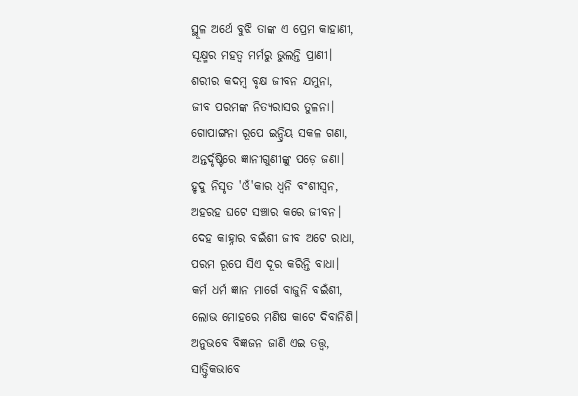ସ୍ଥୂଳ ଅର୍ଥେ ବୁଝି ତାଙ୍କ ଏ ପ୍ରେମ କାହାଣୀ,
ସୂକ୍ଷ୍ମର ମହତ୍ବ ମର୍ମରୁ ଭୁଲନ୍ତି ପ୍ରାଣୀ।
ଶରୀର କଦମ୍ବ ବୃକ୍ଷ ଜୀବନ ଯମୁନା,
ଜୀବ ପରମଙ୍କ ନିତ୍ୟରାସର ତୁଳନା।
ଗୋପାଙ୍ଗନା ରୂପେ ଇନ୍ଦ୍ରିୟ ସକଳ ଗଣା,
ଅନ୍ତର୍ଦୃଷ୍ଟିରେ ଜ୍ଞାନୀଗୁଣୀଙ୍କୁ ପଡ଼େ ଜଣା।
ହୃଦୁ ନିସୃତ 'ଓଁ'କାର ଧ୍ବନି ବଂଶୀସ୍ବନ,
ଅହରହ ଘଟେ ସଞ୍ଚାର କରେ ଜୀବନ।
ଦେହ କାହ୍ନାର ବଇଁଶୀ ଜୀବ ଅଟେ ରାଧା,
ପରମ ରୂପେ ସିଏ ଦୂର କରିନ୍ତି ବାଧା।
କର୍ମ ଧର୍ମ ଜ୍ଞାନ ମାର୍ଗେ ବାଜୁନି ବଇଁଶୀ,
ଲୋଭ ମୋହରେ ମଣିଷ କାଟେ ଦିବାନିଶି।
ଅନୁଭବେ ବିଜ୍ଞଜନ ଜାଣି ଏଇ ତତ୍ତ୍ଵ,
ସାତ୍ତ୍ଵିକଭାବେ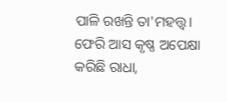ପାଳି ରଖନ୍ତି ତା'ମହତ୍ତ୍ଵ।
ଫେରି ଆସ କୃଷ୍ଣ ଅପେକ୍ଷା କରିଛି ରାଧା,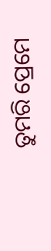ତୁମରି ପ୍ରେମେ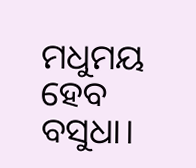ମଧୁମୟ ହେବ ବସୁଧା।